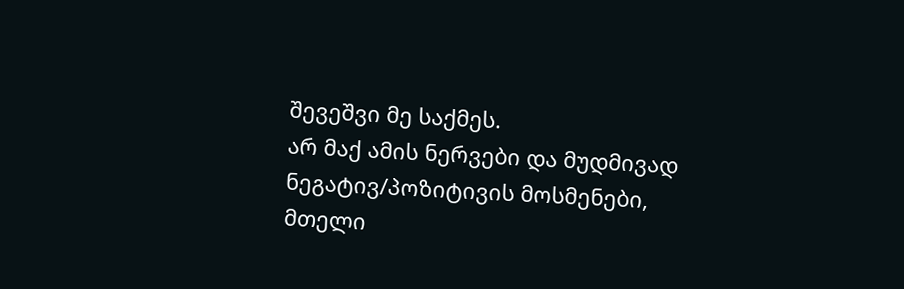შევეშვი მე საქმეს.
არ მაქ ამის ნერვები და მუდმივად ნეგატივ/პოზიტივის მოსმენები, მთელი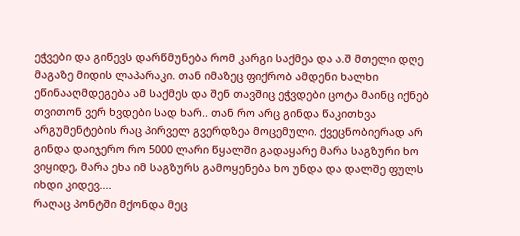ეჭვები და გიწევს დარწმუნება რომ კარგი საქმეა და ა.შ მთელი დღე მაგაზე მიდის ლაპარაკი. თან იმაზეც ფიქრობ ამდენი ხალხი ეწინააღმდეგება ამ საქმეს და შენ თავშიც ეჭვდები ცოტა მაინც იქნებ თვითონ ვერ ხვდები სად ხარ.. თან რო არც გინდა წაკითხვა არგუმენტების რაც პირველ გვერდზეა მოცემული. ქვეცნობიერად არ გინდა დაიჯერო რო 5000 ლარი წყალში გადაყარე მარა საგზური ხო ვიყიდე, მარა ეხა იმ საგზურს გამოყენება ხო უნდა და დალშე ფულს იხდი კიდევ....
რაღაც პონტში მქონდა მეც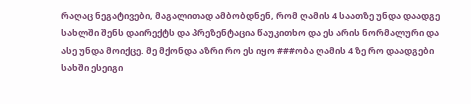რაღაც ნეგატივები, მაგალითად ამბობდნენ, რომ ღამის 4 საათზე უნდა დაადგე სახლში შენს დაირექტს და პრეზენტაცია წაუკითხო და ეს არის ნორმალური და ასე უნდა მოიქცე. მე მქონდა აზრი რო ეს იყო ###ობა ღამის 4 ზე რო დაადგები სახში ესეიგი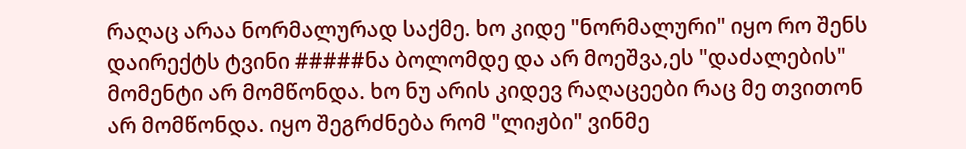რაღაც არაა ნორმალურად საქმე. ხო კიდე "ნორმალური" იყო რო შენს დაირექტს ტვინი #####ნა ბოლომდე და არ მოეშვა,ეს "დაძალების" მომენტი არ მომწონდა. ხო ნუ არის კიდევ რაღაცეები რაც მე თვითონ არ მომწონდა. იყო შეგრძნება რომ "ლიჟბი" ვინმე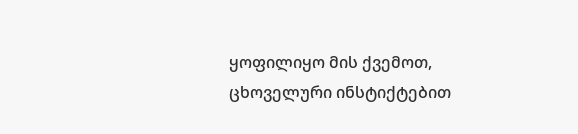ყოფილიყო მის ქვემოთ, ცხოველური ინსტიქტებით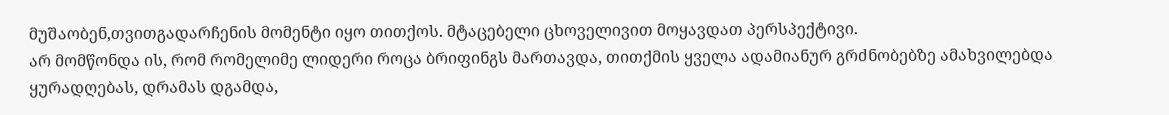მუშაობენ,თვითგადარჩენის მომენტი იყო თითქოს. მტაცებელი ცხოველივით მოყავდათ პერსპექტივი.
არ მომწონდა ის, რომ რომელიმე ლიდერი როცა ბრიფინგს მართავდა, თითქმის ყველა ადამიანურ გრძნობებზე ამახვილებდა ყურადღებას, დრამას დგამდა,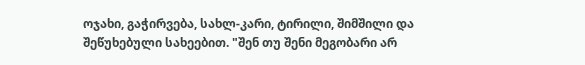ოჯახი, გაჭირვება, სახლ-კარი, ტირილი, შიმშილი და შეწუხებული სახეებით. "შენ თუ შენი მეგობარი არ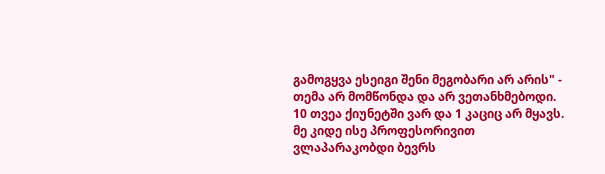გამოგყვა ესეიგი შენი მეგობარი არ არის" - თემა არ მომწონდა და არ ვეთანხმებოდი.
10 თვეა ქიუნეტში ვარ და 1 კაციც არ მყავს. მე კიდე ისე პროფესორივით ვლაპარაკობდი ბევრს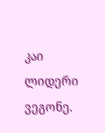კაი ლიდერი ვეგონე.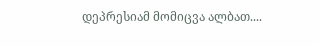დეპრესიამ მომიცვა ალბათ....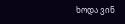ხოდა ვინ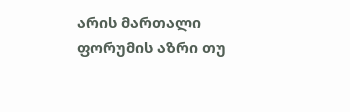არის მართალი ფორუმის აზრი თუ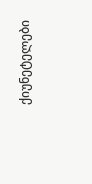ქიუნეტელები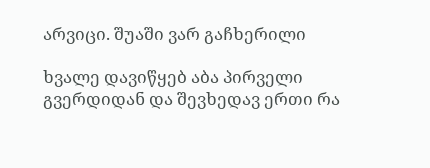არვიცი. შუაში ვარ გაჩხერილი

ხვალე დავიწყებ აბა პირველი გვერდიდან და შევხედავ ერთი რა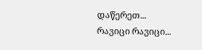დაწერეთ...
რავიცი რავიცი...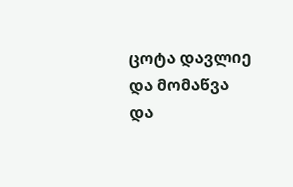ცოტა დავლიე და მომაწვა და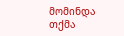მომინდა თქმა